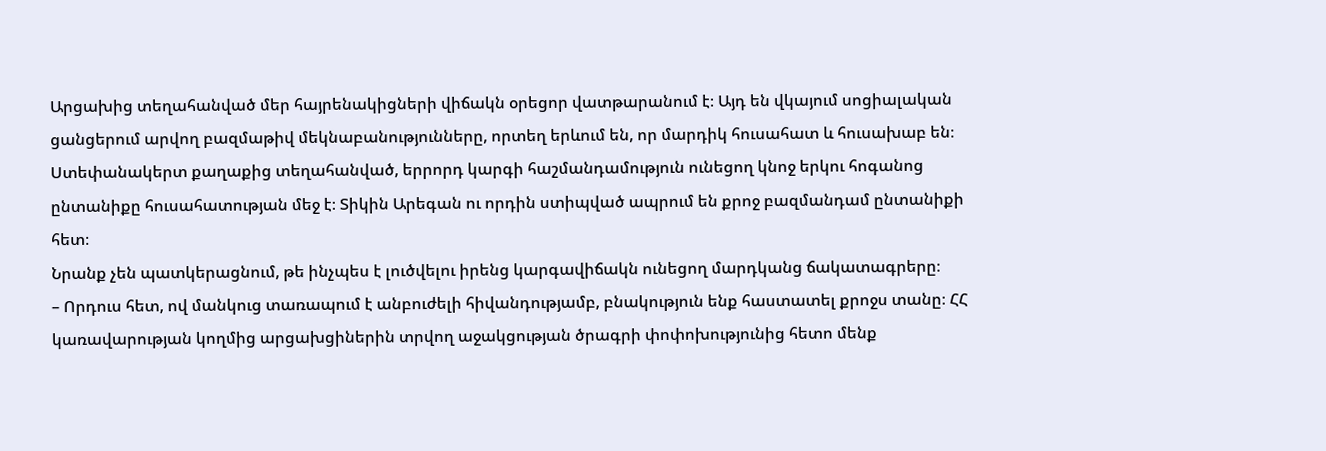Արցախից տեղահանված մեր հայրենակիցների վիճակն օրեցոր վատթարանում է։ Այդ են վկայում սոցիալական ցանցերում արվող բազմաթիվ մեկնաբանությունները, որտեղ երևում են, որ մարդիկ հուսահատ և հուսախաբ են։
Ստեփանակերտ քաղաքից տեղահանված, երրորդ կարգի հաշմանդամություն ունեցող կնոջ երկու հոգանոց ընտանիքը հուսահատության մեջ է։ Տիկին Արեգան ու որդին ստիպված ապրում են քրոջ բազմանդամ ընտանիքի հետ։
Նրանք չեն պատկերացնում, թե ինչպես է լուծվելու իրենց կարգավիճակն ունեցող մարդկանց ճակատագրերը։
– Որդուս հետ, ով մանկուց տառապում է անբուժելի հիվանդությամբ, բնակություն ենք հաստատել քրոջս տանը։ ՀՀ կառավարության կողմից արցախցիներին տրվող աջակցության ծրագրի փոփոխությունից հետո մենք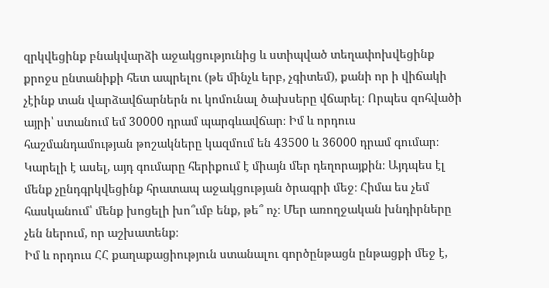զրկվեցինք բնակվարձի աջակցությունից և ստիպված տեղափոխվեցինք քրոջս ընտանիքի հետ ապրելու (թե մինչև երբ, չգիտեմ), քանի որ ի վիճակի չէինք տան վարձավճարներն ու կոմունալ ծախսերը վճարել։ Որպես զոհվածի այրի՝ ստանում եմ 30000 դրամ պարգևավճար։ Իմ և որդուս հաշմանդամության թոշակները կազմում են 43500 և 36000 դրամ գումար։ Կարելի է ասել, այդ գումարը հերիքում է միայն մեր դեղորայքին։ Այդպես էլ մենք չընդգրկվեցինք հրատապ աջակցության ծրագրի մեջ։ Հիմա ես չեմ հասկանում՝ մենք խոցելի խո՞ւմբ ենք, թե՞ ոչ։ Մեր առողջական խնդիրները չեն ներում, որ աշխատենք։
Իմ և որդուս ՀՀ քաղաքացիություն ստանալու գործընթացն ընթացքի մեջ է,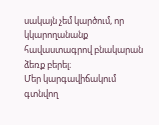սակայն չեմ կարծում, որ կկարողանանք հավաստագրով բնակարան ձեռք բերել։
Մեր կարգավիճակում գտնվող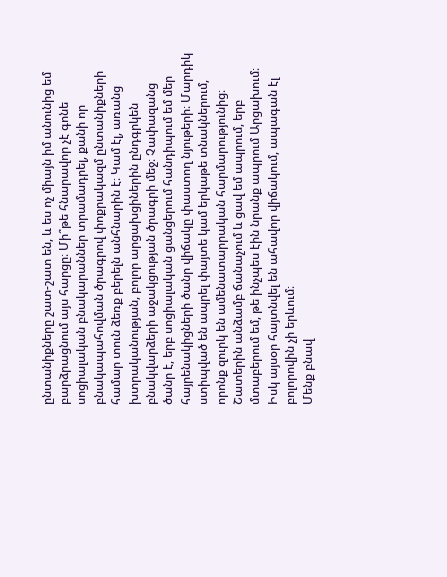ընտանիքները շատ-շատ են, և ես ոչ միայն իմ անունից եմ բարձրացնում այս հարցը։ Մի՞թե հնարավոր չէ գոնե սոցիալական բնակարաններ տրամադրել, քանի որ բնակապահովման ծրագրով փոքրակազմ ընտանիքների համար տուն ձեռք բերելն անհնարին է։ Կամ էլ, առանց խտրականության, բոլոր արցախցիներին ընդգրկեն բնակվարձերի աջակցության ծրագրի մեջ։ Չափազանց ծանր է, երբ սոցիալական ցանցերում հանդիպում եմ մեր հայրենակիցների ծանր վիճակը փաստող նյութերի։ Մարդիկ ստիպված են ապրել փայտե կամ երկաթե տնակներում, որոնք զուրկ են ամենատարրական հարմարությունից։ Շատերին անձամբ ճանաչում և ցավ եմ ապրում, երբ մտաբերում եմ, թե ինչպես էին նրանք ապրում Արցախում։ Իսկ այսօր հայտնվել են ահավոր վիճակում, ապագան էլ բոլորովին չի երևում։
Մենք բնավ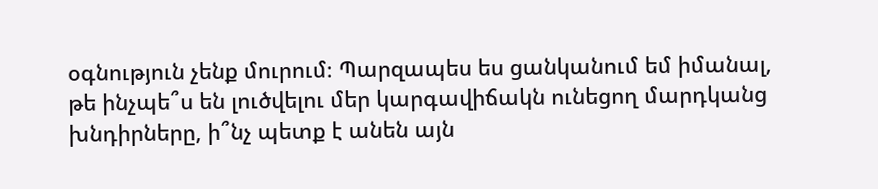օգնություն չենք մուրում։ Պարզապես ես ցանկանում եմ իմանալ, թե ինչպե՞ս են լուծվելու մեր կարգավիճակն ունեցող մարդկանց խնդիրները, ի՞նչ պետք է անեն այն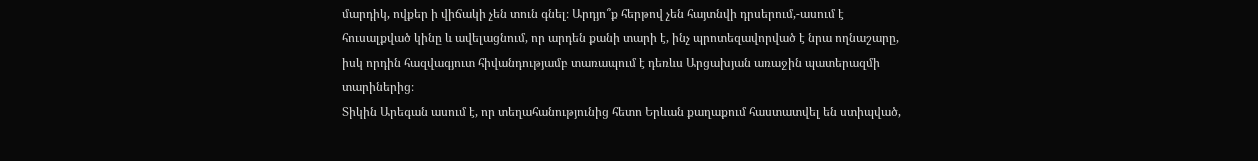մարդիկ, ովքեր ի վիճակի չեն տուն գնել։ Արդյո՞ք հերթով չեն հայտնվի դրսերում,-ասում է հուսալքված կինը և ավելացնում, որ արդեն քանի տարի է, ինչ պրոտեզավորված է նրա ողնաշարը, իսկ որդին հազվագյուտ հիվանդությամբ տառապում է դեռևս Արցախյան առաջին պատերազմի տարիներից։
Տիկին Արեգան ասում է, որ տեղահանությունից հետո Երևան քաղաքում հաստատվել են ստիպված,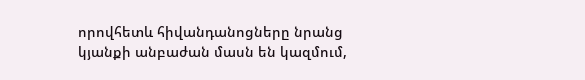որովհետև հիվանդանոցները նրանց կյանքի անբաժան մասն են կազմում,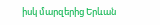իսկ մարզերից Երևան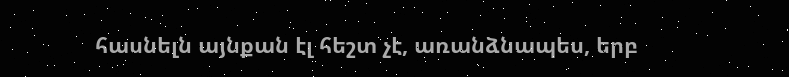հասնելն այնքան էլ հեշտ չէ, առանձնապես, երբ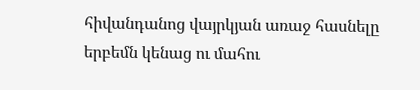հիվանդանոց վայրկյան առաջ հասնելը երբեմն կենաց ու մահու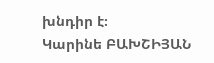խնդիր է։
Կարինե ԲԱԽՇԻՅԱՆ